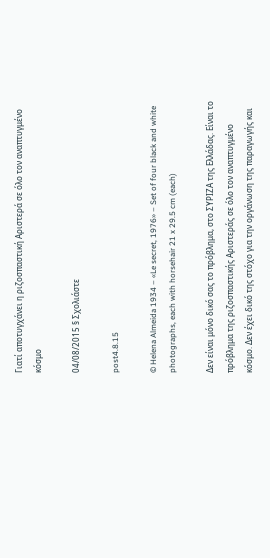Γιατί αποτυγχάνει η ριζοσπαστική Αριστερά σε όλο τον αναπτυγμένο κόσμο

04/08/2015 § Σχολιάστε

post4.8.15

© Helena Almeida 1934 – «Le secret, 1976» – Set of four black and white photographs, each with horsehair 21 x 29.5 cm (each)

Δεν είναι μόνο δικό σας το πρόβλημα, στο ΣΥΡΙΖΑ της Ελλάδας. Είναι το πρόβλημα της ριζοσπαστικής Αριστεράς σε όλο τον αναπτυγμένο κόσμο. Δεν έχει δικό της στόχο για την οργάνωση της παραγωγής και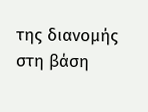της διανομής στη βάση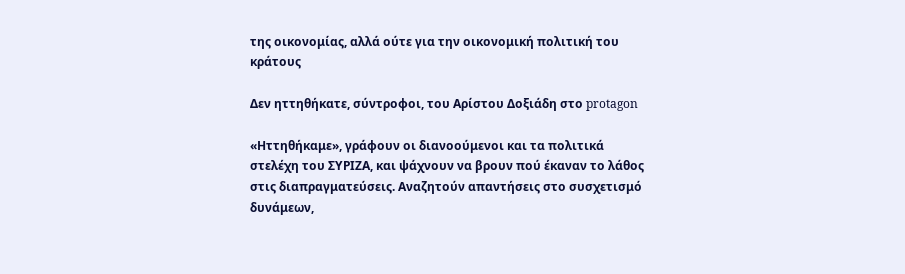της οικονομίας, αλλά ούτε για την οικονομική πολιτική του κράτους

Δεν ηττηθήκατε, σύντροφοι, του Αρίστου Δοξιάδη στο protagon

«Ηττηθήκαμε», γράφουν οι διανοούμενοι και τα πολιτικά στελέχη του ΣΥΡΙΖΑ, και ψάχνουν να βρουν πού έκαναν το λάθος στις διαπραγματεύσεις. Αναζητούν απαντήσεις στο συσχετισμό δυνάμεων,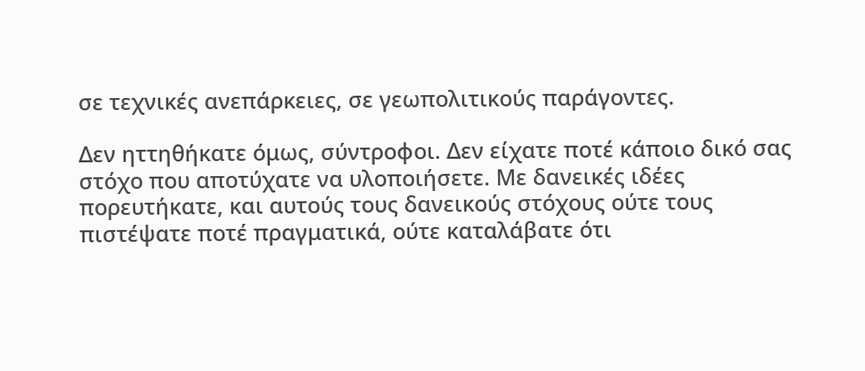σε τεχνικές ανεπάρκειες, σε γεωπολιτικούς παράγοντες.

Δεν ηττηθήκατε όμως, σύντροφοι. Δεν είχατε ποτέ κάποιο δικό σας στόχο που αποτύχατε να υλοποιήσετε. Με δανεικές ιδέες πορευτήκατε, και αυτούς τους δανεικούς στόχους ούτε τους πιστέψατε ποτέ πραγματικά, ούτε καταλάβατε ότι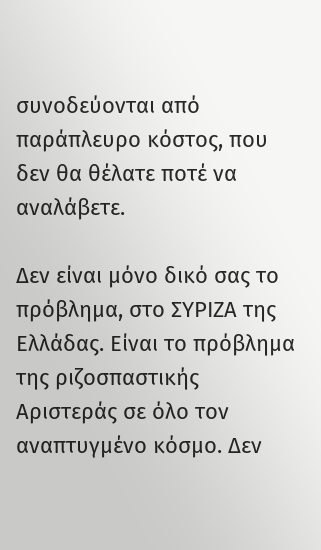συνοδεύονται από παράπλευρο κόστος, που δεν θα θέλατε ποτέ να αναλάβετε.

Δεν είναι μόνο δικό σας το πρόβλημα, στο ΣΥΡΙΖΑ της Ελλάδας. Είναι το πρόβλημα της ριζοσπαστικής Αριστεράς σε όλο τον αναπτυγμένο κόσμο. Δεν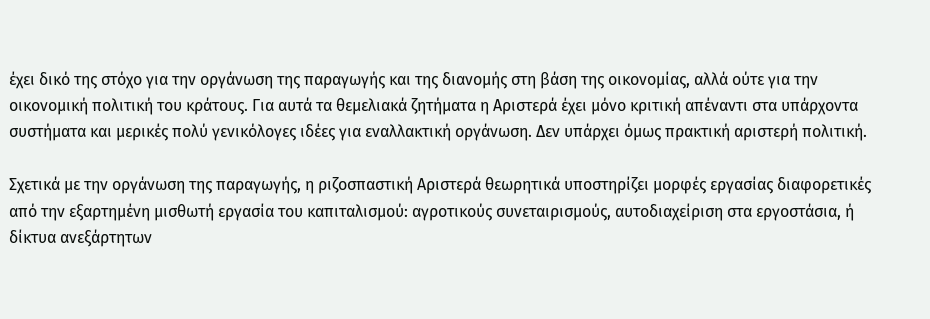έχει δικό της στόχο για την οργάνωση της παραγωγής και της διανομής στη βάση της οικονομίας, αλλά ούτε για την οικονομική πολιτική του κράτους. Για αυτά τα θεμελιακά ζητήματα η Αριστερά έχει μόνο κριτική απέναντι στα υπάρχοντα συστήματα και μερικές πολύ γενικόλογες ιδέες για εναλλακτική οργάνωση. Δεν υπάρχει όμως πρακτική αριστερή πολιτική.

Σχετικά με την οργάνωση της παραγωγής, η ριζοσπαστική Αριστερά θεωρητικά υποστηρίζει μορφές εργασίας διαφορετικές από την εξαρτημένη μισθωτή εργασία του καπιταλισμού: αγροτικούς συνεταιρισμούς, αυτοδιαχείριση στα εργοστάσια, ή δίκτυα ανεξάρτητων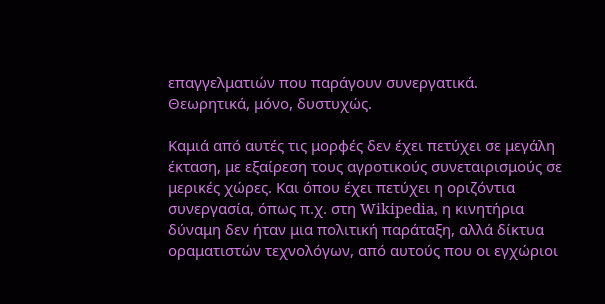επαγγελματιών που παράγουν συνεργατικά. Θεωρητικά, μόνο, δυστυχώς.

Καμιά από αυτές τις μορφές δεν έχει πετύχει σε μεγάλη έκταση, με εξαίρεση τους αγροτικούς συνεταιρισμούς σε μερικές χώρες. Και όπου έχει πετύχει η οριζόντια συνεργασία, όπως π.χ. στη Wikipedia, η κινητήρια δύναμη δεν ήταν μια πολιτική παράταξη, αλλά δίκτυα οραματιστών τεχνολόγων, από αυτούς που οι εγχώριοι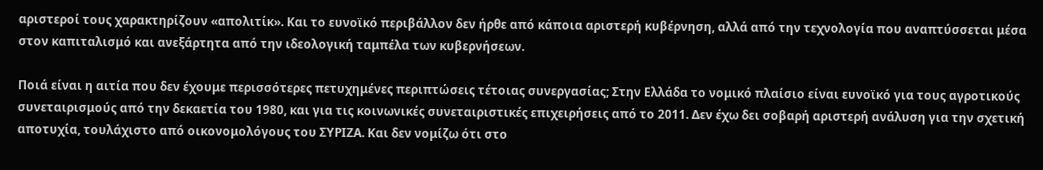αριστεροί τους χαρακτηρίζουν «απολιτίκ». Και το ευνοϊκό περιβάλλον δεν ήρθε από κάποια αριστερή κυβέρνηση, αλλά από την τεχνολογία που αναπτύσσεται μέσα στον καπιταλισμό και ανεξάρτητα από την ιδεολογική ταμπέλα των κυβερνήσεων.

Ποιά είναι η αιτία που δεν έχουμε περισσότερες πετυχημένες περιπτώσεις τέτοιας συνεργασίας; Στην Ελλάδα το νομικό πλαίσιο είναι ευνοϊκό για τους αγροτικούς συνεταιρισμούς από την δεκαετία του 1980, και για τις κοινωνικές συνεταιριστικές επιχειρήσεις από το 2011. Δεν έχω δει σοβαρή αριστερή ανάλυση για την σχετική αποτυχία, τουλάχιστο από οικονομολόγους του ΣΥΡΙΖΑ. Και δεν νομίζω ότι στο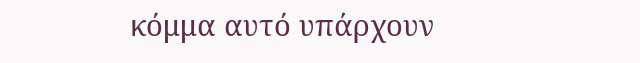κόμμα αυτό υπάρχουν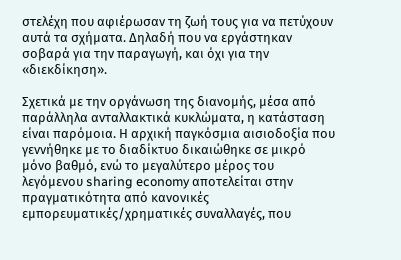στελέχη που αφιέρωσαν τη ζωή τους για να πετύχουν αυτά τα σχήματα. Δηλαδή που να εργάστηκαν σοβαρά για την παραγωγή, και όχι για την «διεκδίκηση».

Σχετικά με την οργάνωση της διανομής, μέσα από παράλληλα ανταλλακτικά κυκλώματα, η κατάσταση είναι παρόμοια. Η αρχική παγκόσμια αισιοδοξία που γεννήθηκε με το διαδίκτυο δικαιώθηκε σε μικρό μόνο βαθμό, ενώ το μεγαλύτερο μέρος του λεγόμενου sharing economy αποτελείται στην πραγματικότητα από κανονικές εμπορευματικές/χρηματικές συναλλαγές, που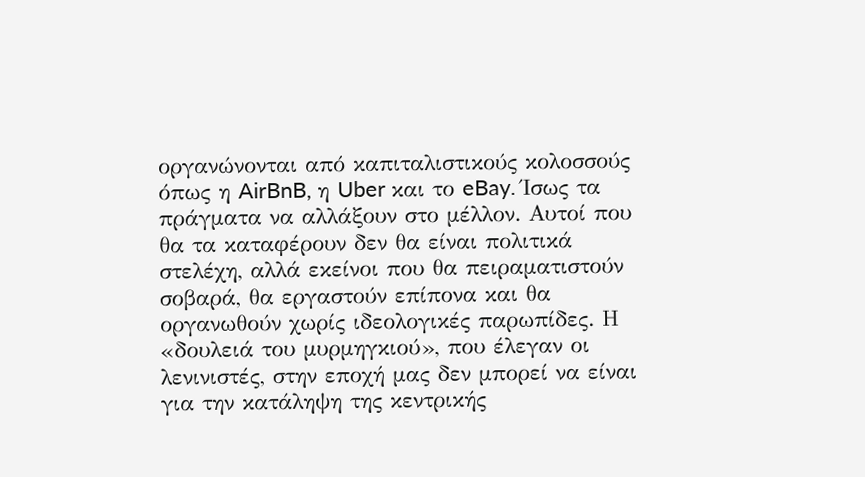οργανώνονται από καπιταλιστικούς κολοσσούς όπως η AirBnB, η Uber και το eBay. Ίσως τα πράγματα να αλλάξουν στο μέλλον. Αυτοί που θα τα καταφέρουν δεν θα είναι πολιτικά στελέχη, αλλά εκείνοι που θα πειραματιστούν σοβαρά, θα εργαστούν επίπονα και θα οργανωθούν χωρίς ιδεολογικές παρωπίδες. Η «δουλειά του μυρμηγκιού», που έλεγαν οι λενινιστές, στην εποχή μας δεν μπορεί να είναι για την κατάληψη της κεντρικής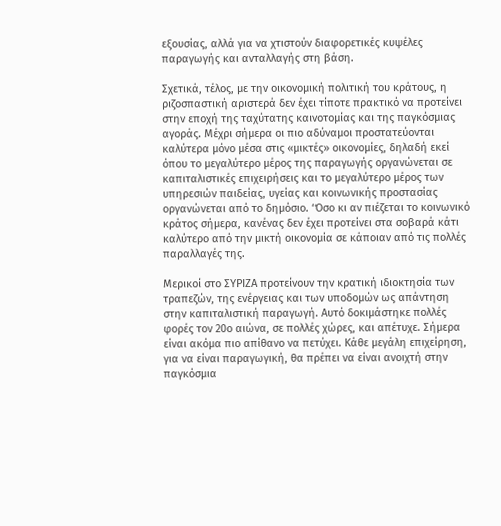εξουσίας, αλλά για να χτιστούν διαφορετικές κυψέλες παραγωγής και ανταλλαγής στη βάση.

Σχετικά, τέλος, με την οικονομική πολιτική του κράτους, η ριζοσπαστική αριστερά δεν έχει τίποτε πρακτικό να προτείνει στην εποχή της ταχύτατης καινοτομίας και της παγκόσμιας αγοράς. Μέχρι σήμερα οι πιο αδύναμοι προστατεύονται καλύτερα μόνο μέσα στις «μικτές» οικονομίες, δηλαδή εκεί όπου το μεγαλύτερο μέρος της παραγωγής οργανώνεται σε καπιταλιστικές επιχειρήσεις και το μεγαλύτερο μέρος των υπηρεσιών παιδείας, υγείας και κοινωνικής προστασίας οργανώνεται από το δημόσιο. ‘Όσο κι αν πιέζεται το κοινωνικό κράτος σήμερα, κανένας δεν έχει προτείνει στα σοβαρά κάτι καλύτερο από την μικτή οικονομία σε κάποιαν από τις πολλές παραλλαγές της.

Μερικοί στο ΣΥΡΙΖΑ προτείνουν την κρατική ιδιοκτησία των τραπεζών, της ενέργειας και των υποδομών ως απάντηση στην καπιταλιστική παραγωγή. Αυτό δοκιμάστηκε πολλές φορές τον 20ο αιώνα, σε πολλές χώρες, και απέτυχε. Σήμερα είναι ακόμα πιο απίθανο να πετύχει. Κάθε μεγάλη επιχείρηση, για να είναι παραγωγική, θα πρέπει να είναι ανοιχτή στην παγκόσμια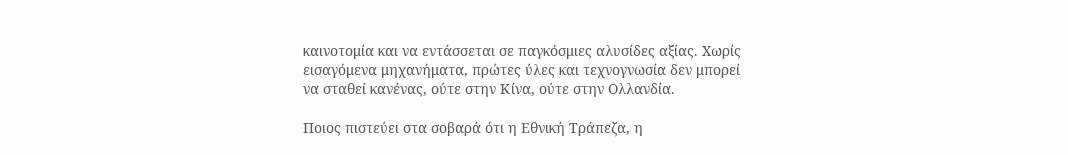καινοτομία και να εντάσσεται σε παγκόσμιες αλυσίδες αξίας. Χωρίς εισαγόμενα μηχανήματα, πρώτες ύλες και τεχνογνωσία δεν μπορεί να σταθεί κανένας, ούτε στην Κίνα, ούτε στην Ολλανδία.

Ποιος πιστεύει στα σοβαρά ότι η Εθνική Τράπεζα, η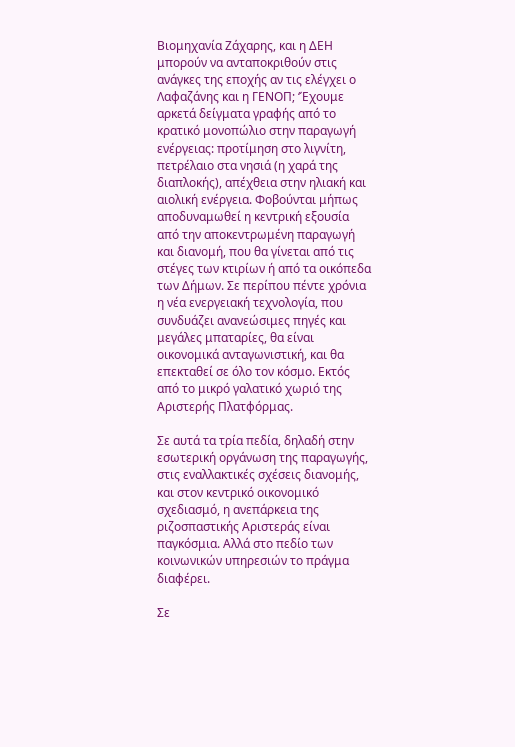Βιομηχανία Ζάχαρης, και η ΔΕΗ μπορούν να ανταποκριθούν στις ανάγκες της εποχής αν τις ελέγχει ο Λαφαζάνης και η ΓΕΝΟΠ; ‘Έχουμε αρκετά δείγματα γραφής από το κρατικό μονοπώλιο στην παραγωγή ενέργειας: προτίμηση στο λιγνίτη, πετρέλαιο στα νησιά (η χαρά της διαπλοκής), απέχθεια στην ηλιακή και αιολική ενέργεια. Φοβούνται μήπως αποδυναμωθεί η κεντρική εξουσία από την αποκεντρωμένη παραγωγή και διανομή, που θα γίνεται από τις στέγες των κτιρίων ή από τα οικόπεδα των Δήμων. Σε περίπου πέντε χρόνια η νέα ενεργειακή τεχνολογία, που συνδυάζει ανανεώσιμες πηγές και μεγάλες μπαταρίες, θα είναι οικονομικά ανταγωνιστική, και θα επεκταθεί σε όλο τον κόσμο. Εκτός από το μικρό γαλατικό χωριό της Αριστερής Πλατφόρμας.

Σε αυτά τα τρία πεδία, δηλαδή στην εσωτερική οργάνωση της παραγωγής, στις εναλλακτικές σχέσεις διανομής, και στον κεντρικό οικονομικό σχεδιασμό, η ανεπάρκεια της ριζοσπαστικής Αριστεράς είναι παγκόσμια. Αλλά στο πεδίο των κοινωνικών υπηρεσιών το πράγμα διαφέρει.

Σε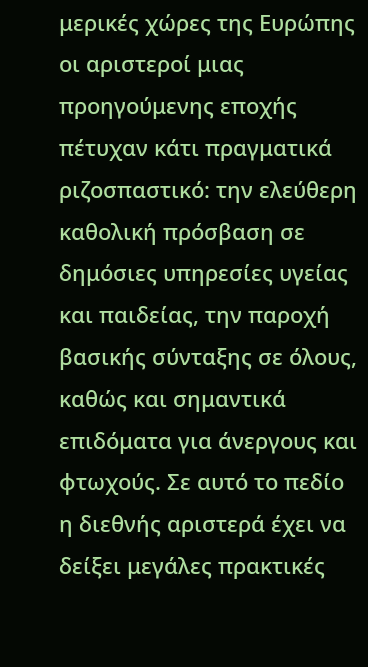μερικές χώρες της Ευρώπης οι αριστεροί μιας προηγούμενης εποχής πέτυχαν κάτι πραγματικά ριζοσπαστικό: την ελεύθερη καθολική πρόσβαση σε δημόσιες υπηρεσίες υγείας και παιδείας, την παροχή βασικής σύνταξης σε όλους, καθώς και σημαντικά επιδόματα για άνεργους και φτωχούς. Σε αυτό το πεδίο η διεθνής αριστερά έχει να δείξει μεγάλες πρακτικές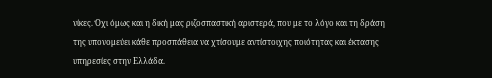νίκες. Όχι όμως και η δική μας ριζοσπαστική αριστερά, που με το λόγο και τη δράση της υπονομεύει κάθε προσπάθεια να χτίσουμε αντίστοιχης ποιότητας και έκτασης υπηρεσίες στην Ελλάδα.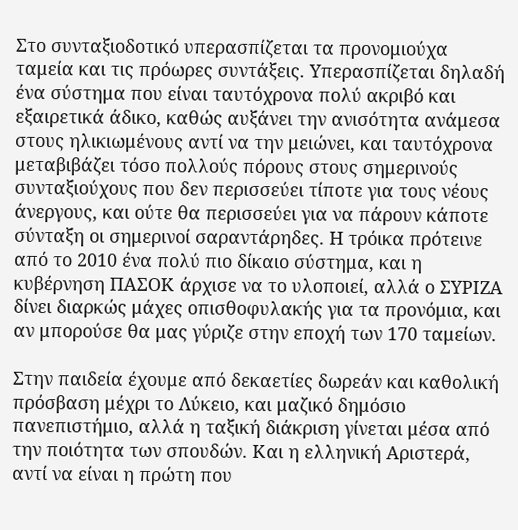Στο συνταξιοδοτικό υπερασπίζεται τα προνομιούχα ταμεία και τις πρόωρες συντάξεις. Υπερασπίζεται δηλαδή ένα σύστημα που είναι ταυτόχρονα πολύ ακριβό και εξαιρετικά άδικο, καθώς αυξάνει την ανισότητα ανάμεσα στους ηλικιωμένους αντί να την μειώνει, και ταυτόχρονα μεταβιβάζει τόσο πολλούς πόρους στους σημερινούς συνταξιούχους που δεν περισσεύει τίποτε για τους νέους άνεργους, και ούτε θα περισσεύει για να πάρουν κάποτε σύνταξη οι σημερινοί σαραντάρηδες. Η τρόικα πρότεινε από το 2010 ένα πολύ πιο δίκαιο σύστημα, και η κυβέρνηση ΠΑΣΟΚ άρχισε να το υλοποιεί, αλλά ο ΣΥΡΙΖΑ δίνει διαρκώς μάχες οπισθοφυλακής για τα προνόμια, και αν μπορούσε θα μας γύριζε στην εποχή των 170 ταμείων.

Στην παιδεία έχουμε από δεκαετίες δωρεάν και καθολική πρόσβαση μέχρι το Λύκειο, και μαζικό δημόσιο πανεπιστήμιο, αλλά η ταξική διάκριση γίνεται μέσα από την ποιότητα των σπουδών. Και η ελληνική Αριστερά, αντί να είναι η πρώτη που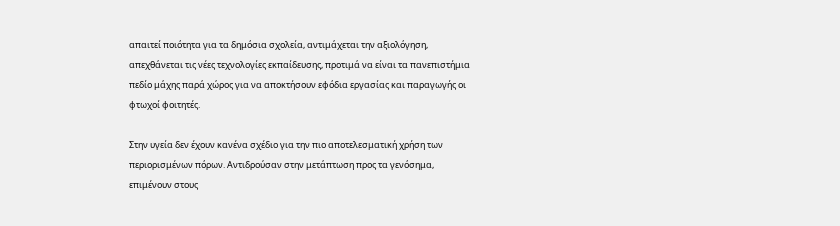απαιτεί ποιότητα για τα δημόσια σχολεία, αντιμάχεται την αξιολόγηση, απεχθάνεται τις νέες τεχνολογίες εκπαίδευσης, προτιμά να είναι τα πανεπιστήμια πεδίο μάχης παρά χώρος για να αποκτήσουν εφόδια εργασίας και παραγωγής οι φτωχοί φοιτητές.

Στην υγεία δεν έχουν κανένα σχέδιο για την πιο αποτελεσματική χρήση των περιορισμένων πόρων. Αντιδρούσαν στην μετάπτωση προς τα γενόσημα, επιμένουν στους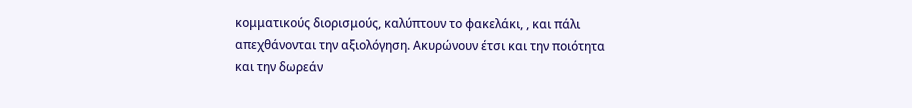κομματικούς διορισμούς, καλύπτουν το φακελάκι, , και πάλι απεχθάνονται την αξιολόγηση. Ακυρώνουν έτσι και την ποιότητα και την δωρεάν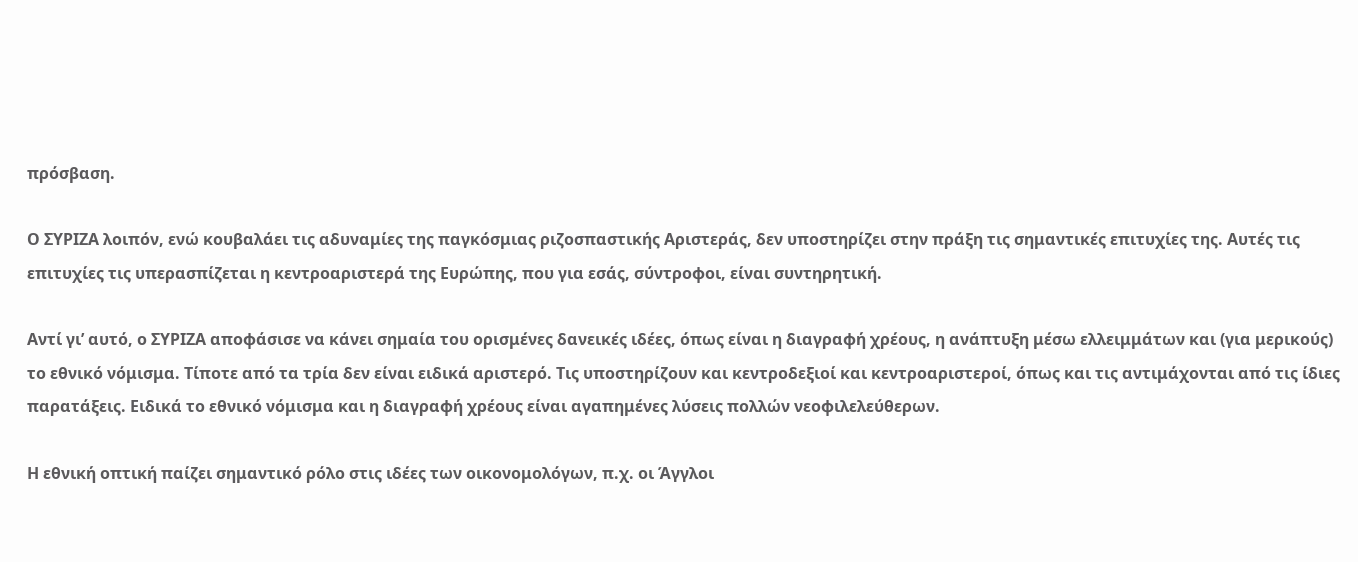πρόσβαση.

Ο ΣΥΡΙΖΑ λοιπόν, ενώ κουβαλάει τις αδυναμίες της παγκόσμιας ριζοσπαστικής Αριστεράς, δεν υποστηρίζει στην πράξη τις σημαντικές επιτυχίες της. Αυτές τις επιτυχίες τις υπερασπίζεται η κεντροαριστερά της Ευρώπης, που για εσάς, σύντροφοι, είναι συντηρητική.

Αντί γι’ αυτό, ο ΣΥΡΙΖΑ αποφάσισε να κάνει σημαία του ορισμένες δανεικές ιδέες, όπως είναι η διαγραφή χρέους, η ανάπτυξη μέσω ελλειμμάτων και (για μερικούς) το εθνικό νόμισμα. Τίποτε από τα τρία δεν είναι ειδικά αριστερό. Τις υποστηρίζουν και κεντροδεξιοί και κεντροαριστεροί, όπως και τις αντιμάχονται από τις ίδιες παρατάξεις. Ειδικά το εθνικό νόμισμα και η διαγραφή χρέους είναι αγαπημένες λύσεις πολλών νεοφιλελεύθερων.

Η εθνική οπτική παίζει σημαντικό ρόλο στις ιδέες των οικονομολόγων, π.χ. οι Άγγλοι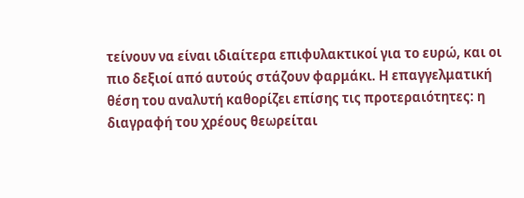τείνουν να είναι ιδιαίτερα επιφυλακτικοί για το ευρώ, και οι πιο δεξιοί από αυτούς στάζουν φαρμάκι. Η επαγγελματική θέση του αναλυτή καθορίζει επίσης τις προτεραιότητες: η διαγραφή του χρέους θεωρείται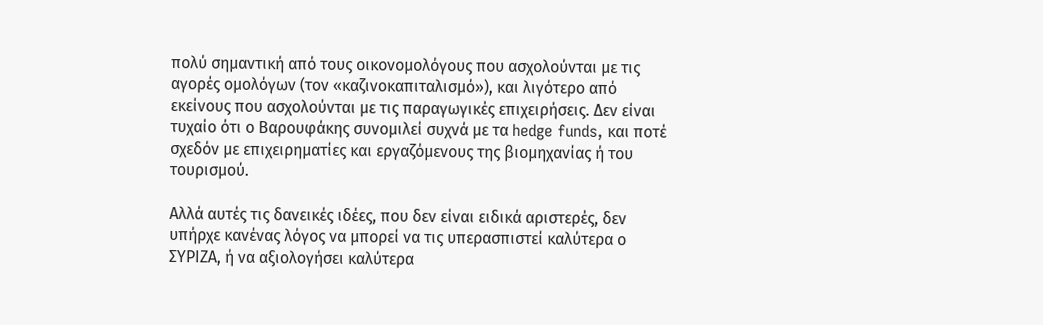πολύ σημαντική από τους οικονομολόγους που ασχολούνται με τις αγορές ομολόγων (τον «καζινοκαπιταλισμό»), και λιγότερο από εκείνους που ασχολούνται με τις παραγωγικές επιχειρήσεις. Δεν είναι τυχαίο ότι ο Βαρουφάκης συνομιλεί συχνά με τα hedge funds, και ποτέ σχεδόν με επιχειρηματίες και εργαζόμενους της βιομηχανίας ή του τουρισμού.

Αλλά αυτές τις δανεικές ιδέες, που δεν είναι ειδικά αριστερές, δεν υπήρχε κανένας λόγος να μπορεί να τις υπερασπιστεί καλύτερα ο ΣΥΡΙΖΑ, ή να αξιολογήσει καλύτερα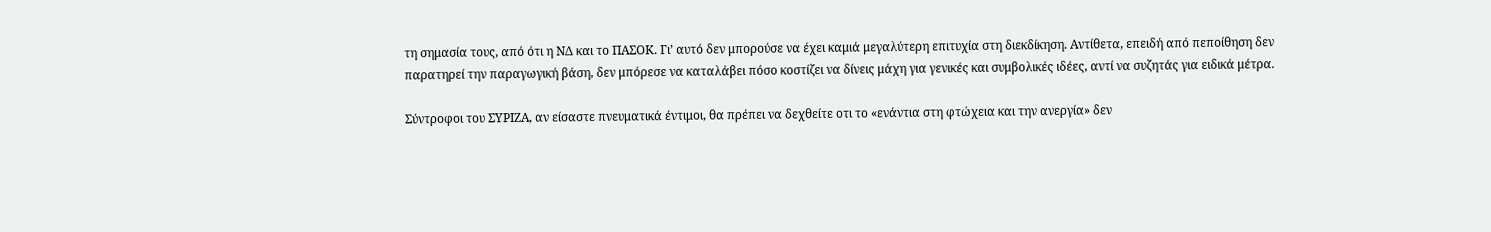τη σημασία τους, από ότι η ΝΔ και το ΠΑΣΟΚ. Γι’ αυτό δεν μπορούσε να έχει καμιά μεγαλύτερη επιτυχία στη διεκδίκηση. Αντίθετα, επειδή από πεποίθηση δεν παρατηρεί την παραγωγική βάση, δεν μπόρεσε να καταλάβει πόσο κοστίζει να δίνεις μάχη για γενικές και συμβολικές ιδέες, αντί να συζητάς για ειδικά μέτρα.

Σύντροφοι του ΣΥΡΙΖΑ, αν είσαστε πνευματικά έντιμοι, θα πρέπει να δεχθείτε οτι το «ενάντια στη φτώχεια και την ανεργία» δεν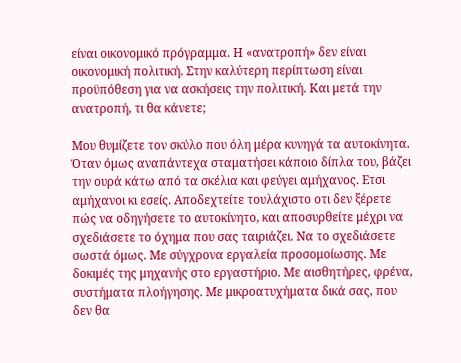είναι οικονομικό πρόγραμμα. Η «ανατροπή» δεν είναι οικονομική πολιτική. Στην καλύτερη περίπτωση είναι προϋπόθεση για να ασκήσεις την πολιτική. Και μετά την ανατροπή, τι θα κάνετε;

Μου θυμίζετε τον σκύλο που όλη μέρα κυνηγά τα αυτοκίνητα. Όταν όμως αναπάντεχα σταματήσει κάποιο δίπλα του, βάζει την ουρά κάτω από τα σκέλια και φεύγει αμήχανος. Ετσι αμήχανοι κι εσείς. Αποδεχτείτε τουλάχιστο οτι δεν ξέρετε πώς να οδηγήσετε το αυτοκίνητο, και αποσυρθείτε μέχρι να σχεδιάσετε το όχημα που σας ταιριάζει. Να το σχεδιάσετε σωστά όμως. Με σύγχρονα εργαλεία προσομοίωσης. Με δοκιμές της μηχανής στο εργαστήριο. Με αισθητήρες, φρένα, συστήματα πλοήγησης. Με μικροατυχήματα δικά σας, που δεν θα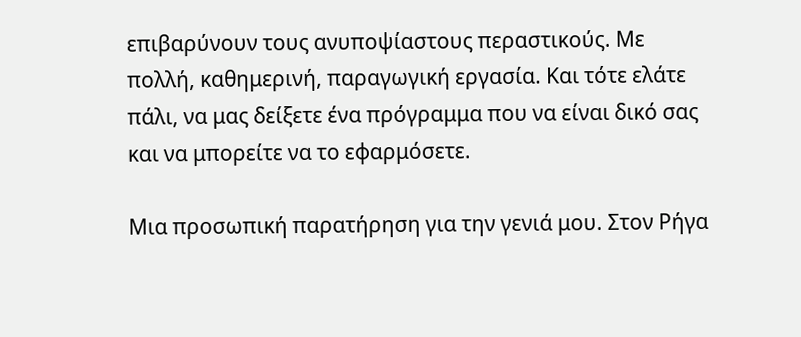επιβαρύνουν τους ανυποψίαστους περαστικούς. Με πολλή, καθημερινή, παραγωγική εργασία. Και τότε ελάτε πάλι, να μας δείξετε ένα πρόγραμμα που να είναι δικό σας και να μπορείτε να το εφαρμόσετε.

Μια προσωπική παρατήρηση για την γενιά μου. Στον Ρήγα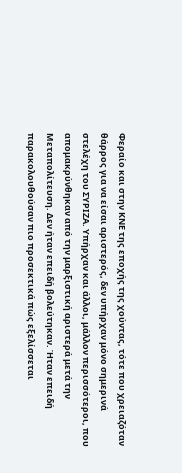Φεραίο και στην ΚΝΕ της εποχής της χούντας, τότε που χρειαζόταν θάρρος για να είσαι αριστερός, δεν υπήρχαν μόνο σημερινά στελέχη του ΣΥΡΙΖΑ. Υπήρχαν και άλλοι, μάλλον περισσότεροι, που απομακρύνθηκαν από την μαρξιστική αριστερά μετά την Μεταπολίτευση. Δεν ήταν επειδή βολεύτηκαν. Ήταν επειδή παρακολουθούσαν πιο προσεκτικά πώς εξελίσσεται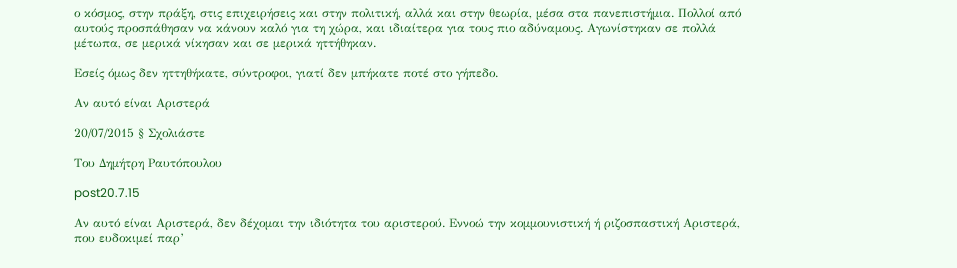ο κόσμος, στην πράξη, στις επιχειρήσεις και στην πολιτική, αλλά και στην θεωρία, μέσα στα πανεπιστήμια. Πολλοί από αυτούς προσπάθησαν να κάνουν καλό για τη χώρα, και ιδιαίτερα για τους πιο αδύναμους. Αγωνίστηκαν σε πολλά μέτωπα, σε μερικά νίκησαν και σε μερικά ηττήθηκαν.

Εσείς όμως δεν ηττηθήκατε, σύντροφοι, γιατί δεν μπήκατε ποτέ στο γήπεδο.

Αν αυτό είναι Αριστερά

20/07/2015 § Σχολιάστε

Του Δημήτρη Ραυτόπουλου

post20.7.15

Αν αυτό είναι Αριστερά, δεν δέχομαι την ιδιότητα του αριστερού. Εννοώ την κομμουνιστική ή ριζοσπαστική Αριστερά, που ευδοκιμεί παρ’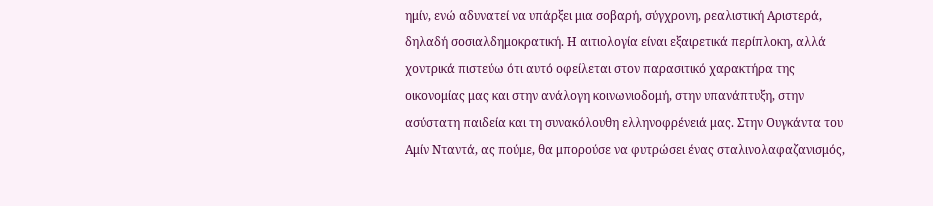ημίν, ενώ αδυνατεί να υπάρξει μια σοβαρή, σύγχρονη, ρεαλιστική Αριστερά, δηλαδή σοσιαλδημοκρατική. Η αιτιολογία είναι εξαιρετικά περίπλοκη, αλλά χοντρικά πιστεύω ότι αυτό οφείλεται στον παρασιτικό χαρακτήρα της οικονομίας μας και στην ανάλογη κοινωνιοδομή, στην υπανάπτυξη, στην ασύστατη παιδεία και τη συνακόλουθη ελληνοφρένειά μας. Στην Ουγκάντα του Αμίν Νταντά, ας πούμε, θα μπορούσε να φυτρώσει ένας σταλινολαφαζανισμός,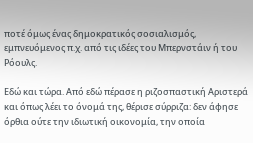ποτέ όμως ένας δημοκρατικός σοσιαλισμός, εμπνευόμενος π.χ. από τις ιδέες του Μπερνστάιν ή του Ρόουλς.

Εδώ και τώρα. Από εδώ πέρασε η ριζοσπαστική Αριστερά και όπως λέει το όνομά της, θέρισε σύρριζα: δεν άφησε όρθια ούτε την ιδιωτική οικονομία, την οποία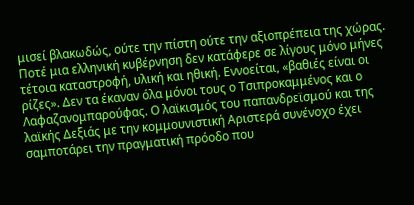μισεί βλακωδώς, ούτε την πίστη ούτε την αξιοπρέπεια της χώρας. Ποτέ μια ελληνική κυβέρνηση δεν κατάφερε σε λίγους μόνο μήνες τέτοια καταστροφή, υλική και ηθική. Εννοείται, «βαθιές είναι οι ρίζες». Δεν τα έκαναν όλα μόνοι τους ο Τσιπροκαμμένος και ο Λαφαζανομπαρούφας. Ο λαϊκισμός του παπανδρεϊσμού και της λαϊκής Δεξιάς με την κομμουνιστική Αριστερά συνένοχο έχει σαμποτάρει την πραγματική πρόοδο που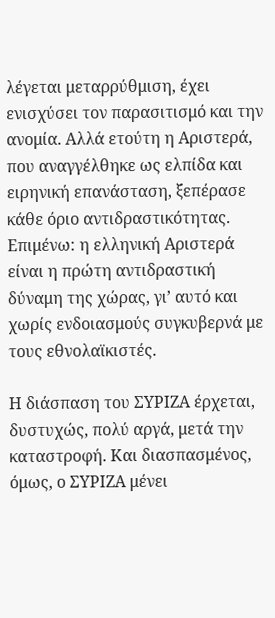λέγεται μεταρρύθμιση, έχει ενισχύσει τον παρασιτισμό και την ανομία. Αλλά ετούτη η Αριστερά, που αναγγέλθηκε ως ελπίδα και ειρηνική επανάσταση, ξεπέρασε κάθε όριο αντιδραστικότητας. Επιμένω: η ελληνική Αριστερά είναι η πρώτη αντιδραστική δύναμη της χώρας, γι’ αυτό και χωρίς ενδοιασμούς συγκυβερνά με τους εθνολαϊκιστές.

Η διάσπαση του ΣΥΡΙΖΑ έρχεται, δυστυχώς, πολύ αργά, μετά την καταστροφή. Και διασπασμένος, όμως, ο ΣΥΡΙΖΑ μένει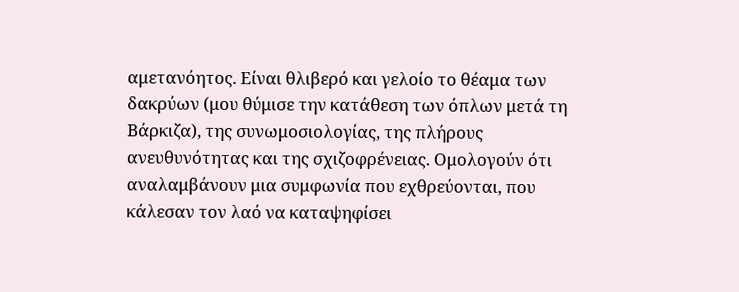αμετανόητος. Είναι θλιβερό και γελοίο το θέαμα των δακρύων (μου θύμισε την κατάθεση των όπλων μετά τη Βάρκιζα), της συνωμοσιολογίας, της πλήρους ανευθυνότητας και της σχιζοφρένειας. Ομολογούν ότι αναλαμβάνουν μια συμφωνία που εχθρεύονται, που κάλεσαν τον λαό να καταψηφίσει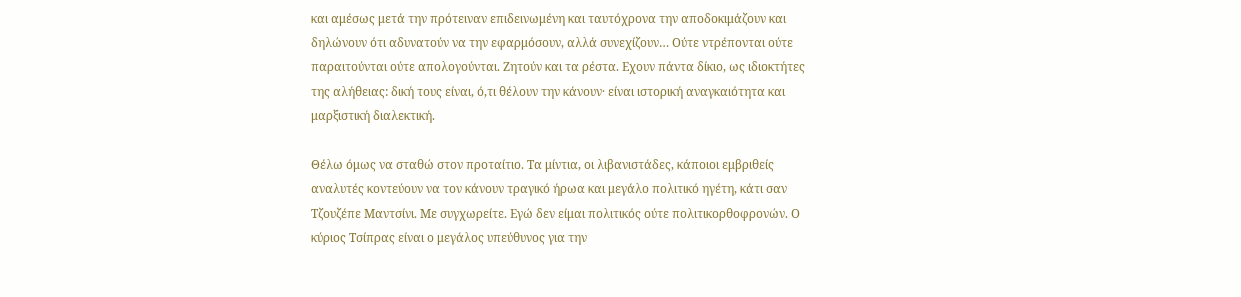και αμέσως μετά την πρότειναν επιδεινωμένη και ταυτόχρονα την αποδοκιμάζουν και δηλώνουν ότι αδυνατούν να την εφαρμόσουν, αλλά συνεχίζουν… Ούτε ντρέπονται ούτε παραιτούνται ούτε απολογούνται. Ζητούν και τα ρέστα. Εχουν πάντα δίκιο, ως ιδιοκτήτες της αλήθειας: δική τους είναι, ό,τι θέλουν την κάνουν· είναι ιστορική αναγκαιότητα και μαρξιστική διαλεκτική.

Θέλω όμως να σταθώ στον προταίτιο. Τα μίντια, οι λιβανιστάδες, κάποιοι εμβριθείς αναλυτές κοντεύουν να τον κάνουν τραγικό ήρωα και μεγάλο πολιτικό ηγέτη, κάτι σαν Τζουζέπε Μαντσίνι. Με συγχωρείτε. Εγώ δεν είμαι πολιτικός ούτε πολιτικορθοφρονών. Ο κύριος Τσίπρας είναι ο μεγάλος υπεύθυνος για την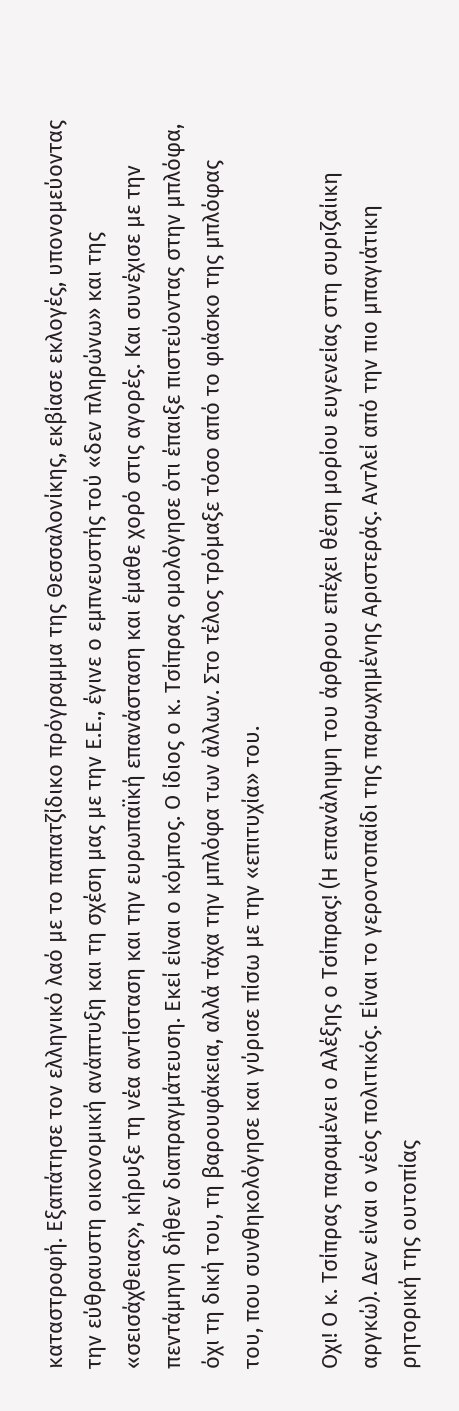καταστροφή. Εξαπάτησε τον ελληνικό λαό με το παπατζίδικο πρόγραμμα της Θεσσαλονίκης, εκβίασε εκλογές, υπονομεύοντας την εύθραυστη οικονομική ανάπτυξη και τη σχέση μας με την Ε.Ε., έγινε ο εμπνευστής τού «δεν πληρώνω» και της «σεισάχθειας», κήρυξε τη νέα αντίσταση και την ευρωπαϊκή επανάσταση και έμαθε χορό στις αγορές. Και συνέχισε με την πεντάμηνη δήθεν διαπραγμάτευση. Εκεί είναι ο κόμπος. Ο ίδιος ο κ. Τσίπρας ομολόγησε ότι έπαιξε πιστεύοντας στην μπλόφα, όχι τη δική του, τη βαρουφάκεια, αλλά τάχα την μπλόφα των άλλων. Στο τέλος τρόμαξε τόσο από το φιάσκο της μπλόφας του, που συνθηκολόγησε και γύρισε πίσω με την «επιτυχία» του.

Οχι! Ο κ. Τσίπρας παραμένει ο Αλέξης ο Τσίπρας! (Η επανάληψη του άρθρου επέχει θέση μορίου ευγενείας στη συριζαίικη αργκώ). Δεν είναι ο νέος πολιτικός. Είναι το γεροντοπαίδι της παρωχημένης Αριστεράς. Αντλεί από την πιο μπαγιάτικη ρητορική της ουτοπίας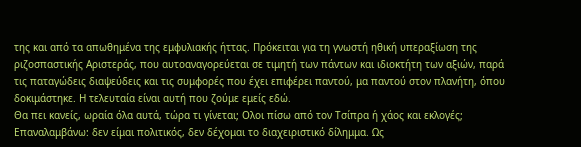της και από τα απωθημένα της εμφυλιακής ήττας. Πρόκειται για τη γνωστή ηθική υπεραξίωση της ριζοσπαστικής Αριστεράς, που αυτοαναγορεύεται σε τιμητή των πάντων και ιδιοκτήτη των αξιών, παρά τις παταγώδεις διαψεύδεις και τις συμφορές που έχει επιφέρει παντού, μα παντού στον πλανήτη, όπου δοκιμάστηκε. Η τελευταία είναι αυτή που ζούμε εμείς εδώ.
Θα πει κανείς, ωραία όλα αυτά, τώρα τι γίνεται; Ολοι πίσω από τον Τσίπρα ή χάος και εκλογές; Επαναλαμβάνω: δεν είμαι πολιτικός, δεν δέχομαι το διαχειριστικό δίλημμα. Ως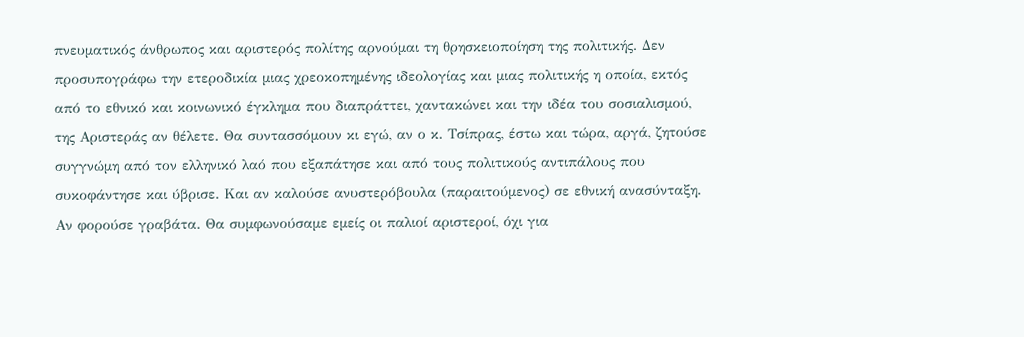πνευματικός άνθρωπος και αριστερός πολίτης αρνούμαι τη θρησκειοποίηση της πολιτικής. Δεν προσυπογράφω την ετεροδικία μιας χρεοκοπημένης ιδεολογίας και μιας πολιτικής η οποία, εκτός από το εθνικό και κοινωνικό έγκλημα που διαπράττει, χαντακώνει και την ιδέα του σοσιαλισμού, της Αριστεράς αν θέλετε. Θα συντασσόμουν κι εγώ, αν ο κ. Τσίπρας, έστω και τώρα, αργά, ζητούσε συγγνώμη από τον ελληνικό λαό που εξαπάτησε και από τους πολιτικούς αντιπάλους που συκοφάντησε και ύβρισε. Και αν καλούσε ανυστερόβουλα (παραιτούμενος) σε εθνική ανασύνταξη. Αν φορούσε γραβάτα. Θα συμφωνούσαμε εμείς οι παλιοί αριστεροί, όχι για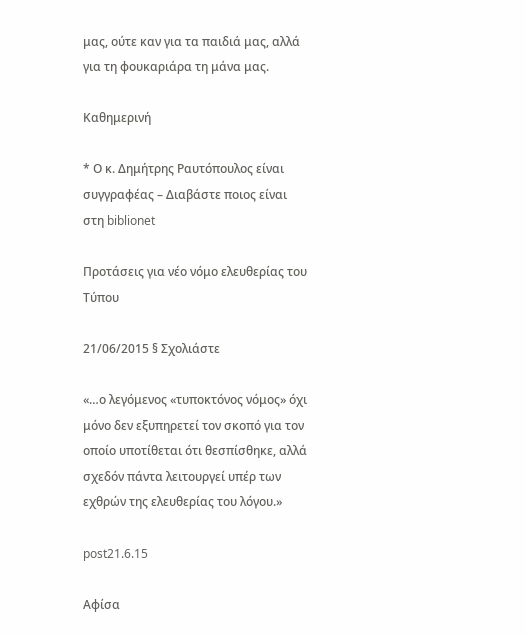μας, ούτε καν για τα παιδιά μας, αλλά για τη φουκαριάρα τη μάνα μας.

Καθημερινή

* Ο κ. Δημήτρης Ραυτόπουλος είναι συγγραφέας – Διαβάστε ποιος είναι στη biblionet

Προτάσεις για νέο νόμο ελευθερίας του Τύπου

21/06/2015 § Σχολιάστε

«…ο λεγόμενος «τυποκτόνος νόμος» όχι μόνο δεν εξυπηρετεί τον σκοπό για τον οποίο υποτίθεται ότι θεσπίσθηκε, αλλά σχεδόν πάντα λειτουργεί υπέρ των εχθρών της ελευθερίας του λόγου.»

post21.6.15

Αφίσα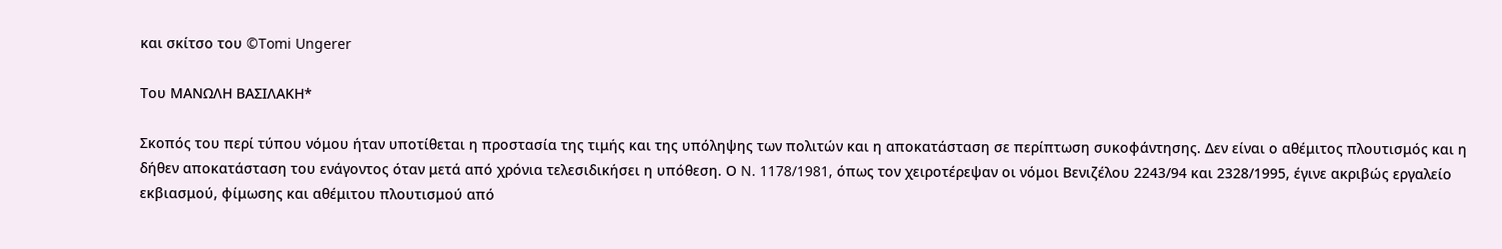και σκίτσο του ©Tomi Ungerer

Του ΜΑΝΩΛΗ ΒΑΣΙΛΑΚΗ*

Σκοπός του περί τύπου νόμου ήταν υποτίθεται η προστασία της τιμής και της υπόληψης των πολιτών και η αποκατάσταση σε περίπτωση συκοφάντησης. Δεν είναι ο αθέμιτος πλουτισμός και η δήθεν αποκατάσταση του ενάγοντος όταν μετά από χρόνια τελεσιδικήσει η υπόθεση. Ο N. 1178/1981, όπως τον χειροτέρεψαν οι νόμοι Βενιζέλου 2243/94 και 2328/1995, έγινε ακριβώς εργαλείο εκβιασμού, φίμωσης και αθέμιτου πλουτισμού από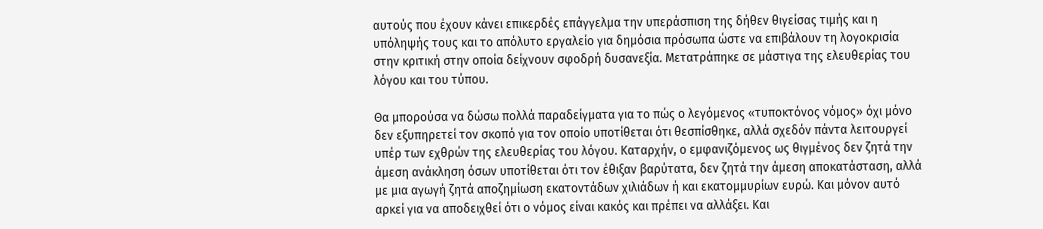αυτούς που έχουν κάνει επικερδές επάγγελμα την υπεράσπιση της δήθεν θιγείσας τιμής και η υπόληψής τους και το απόλυτο εργαλείο για δημόσια πρόσωπα ώστε να επιβάλουν τη λογοκρισία στην κριτική στην οποία δείχνουν σφοδρή δυσανεξία. Μετατράπηκε σε μάστιγα της ελευθερίας του λόγου και του τύπου.

Θα μπορούσα να δώσω πολλά παραδείγματα για το πώς ο λεγόμενος «τυποκτόνος νόμος» όχι μόνο δεν εξυπηρετεί τον σκοπό για τον οποίο υποτίθεται ότι θεσπίσθηκε, αλλά σχεδόν πάντα λειτουργεί υπέρ των εχθρών της ελευθερίας του λόγου. Καταρχήν, ο εμφανιζόμενος ως θιγμένος δεν ζητά την άμεση ανάκληση όσων υποτίθεται ότι τον έθιξαν βαρύτατα, δεν ζητά την άμεση αποκατάσταση, αλλά με μια αγωγή ζητά αποζημίωση εκατοντάδων χιλιάδων ή και εκατομμυρίων ευρώ. Και μόνον αυτό αρκεί για να αποδειχθεί ότι ο νόμος είναι κακός και πρέπει να αλλάξει. Και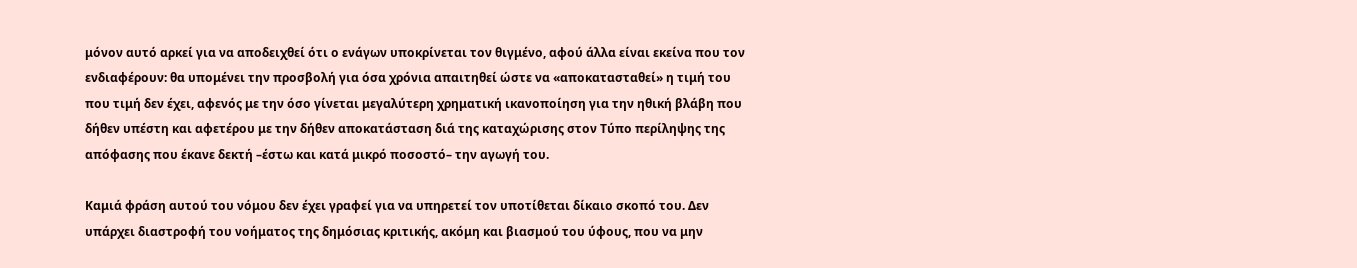μόνον αυτό αρκεί για να αποδειχθεί ότι ο ενάγων υποκρίνεται τον θιγμένο, αφού άλλα είναι εκείνα που τον ενδιαφέρουν: θα υπομένει την προσβολή για όσα χρόνια απαιτηθεί ώστε να «αποκατασταθεί» η τιμή του που τιμή δεν έχει, αφενός με την όσο γίνεται μεγαλύτερη χρηματική ικανοποίηση για την ηθική βλάβη που δήθεν υπέστη και αφετέρου με την δήθεν αποκατάσταση διά της καταχώρισης στον Τύπο περίληψης της απόφασης που έκανε δεκτή –έστω και κατά μικρό ποσοστό– την αγωγή του.

Καμιά φράση αυτού του νόμου δεν έχει γραφεί για να υπηρετεί τον υποτίθεται δίκαιο σκοπό του. Δεν υπάρχει διαστροφή του νοήματος της δημόσιας κριτικής, ακόμη και βιασμού του ύφους, που να μην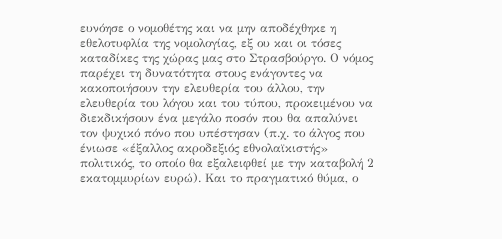ευνόησε ο νομοθέτης και να μην αποδέχθηκε η εθελοτυφλία της νομολογίας, εξ ου και οι τόσες καταδίκες της χώρας μας στο Στρασβούργο. Ο νόμος παρέχει τη δυνατότητα στους ενάγοντες να κακοποιήσουν την ελευθερία του άλλου, την ελευθερία του λόγου και του τύπου, προκειμένου να διεκδικήσουν ένα μεγάλο ποσόν που θα απαλύνει τον ψυχικό πόνο που υπέστησαν (π.χ. το άλγος που ένιωσε «έξαλλος ακροδεξιός εθνολαϊκιστής» πολιτικός, το οποίο θα εξαλειφθεί με την καταβολή 2 εκατομμυρίων ευρώ). Και το πραγματικό θύμα, ο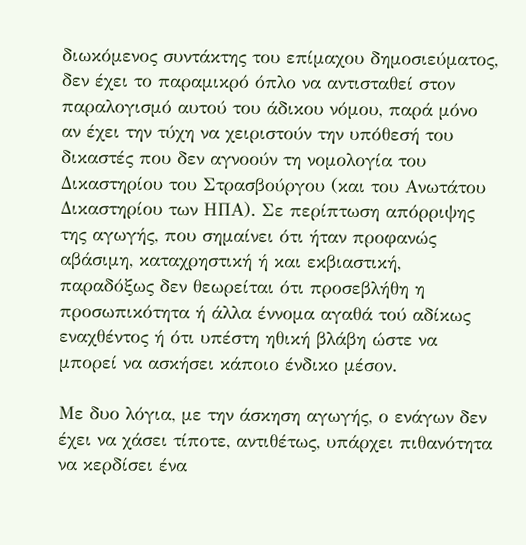διωκόμενος συντάκτης του επίμαχου δημοσιεύματος, δεν έχει το παραμικρό όπλο να αντισταθεί στον παραλογισμό αυτού του άδικου νόμου, παρά μόνο αν έχει την τύχη να χειριστούν την υπόθεσή του δικαστές που δεν αγνοούν τη νομολογία του Δικαστηρίου του Στρασβούργου (και του Ανωτάτου Δικαστηρίου των ΗΠΑ). Σε περίπτωση απόρριψης της αγωγής, που σημαίνει ότι ήταν προφανώς αβάσιμη, καταχρηστική ή και εκβιαστική, παραδόξως δεν θεωρείται ότι προσεβλήθη η προσωπικότητα ή άλλα έννομα αγαθά τού αδίκως εναχθέντος ή ότι υπέστη ηθική βλάβη ώστε να μπορεί να ασκήσει κάποιο ένδικο μέσον.

Με δυο λόγια, με την άσκηση αγωγής, ο ενάγων δεν έχει να χάσει τίποτε, αντιθέτως, υπάρχει πιθανότητα να κερδίσει ένα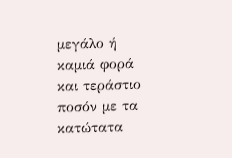μεγάλο ή καμιά φορά και τεράστιο ποσόν με τα κατώτατα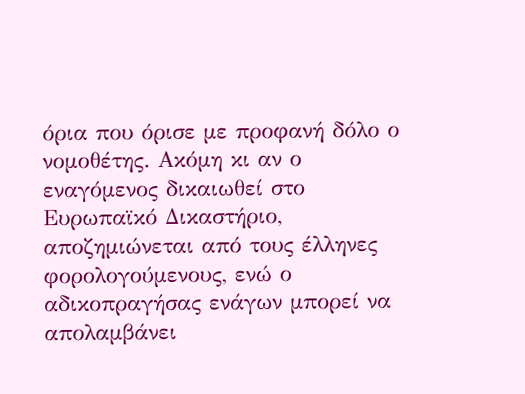όρια που όρισε με προφανή δόλο ο νομοθέτης. Ακόμη κι αν ο εναγόμενος δικαιωθεί στο Ευρωπαϊκό Δικαστήριο, αποζημιώνεται από τους έλληνες φορολογούμενους, ενώ ο αδικοπραγήσας ενάγων μπορεί να απολαμβάνει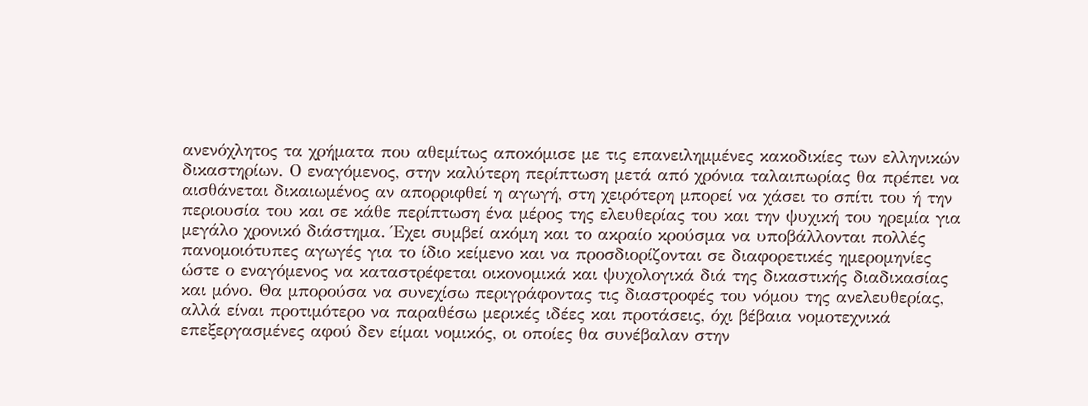ανενόχλητος τα χρήματα που αθεμίτως αποκόμισε με τις επανειλημμένες κακοδικίες των ελληνικών δικαστηρίων. Ο εναγόμενος, στην καλύτερη περίπτωση μετά από χρόνια ταλαιπωρίας θα πρέπει να αισθάνεται δικαιωμένος αν απορριφθεί η αγωγή, στη χειρότερη μπορεί να χάσει το σπίτι του ή την περιουσία του και σε κάθε περίπτωση ένα μέρος της ελευθερίας του και την ψυχική του ηρεμία για μεγάλο χρονικό διάστημα. Έχει συμβεί ακόμη και το ακραίο κρούσμα να υποβάλλονται πολλές πανομοιότυπες αγωγές για το ίδιο κείμενο και να προσδιορίζονται σε διαφορετικές ημερομηνίες ώστε ο εναγόμενος να καταστρέφεται οικονομικά και ψυχολογικά διά της δικαστικής διαδικασίας και μόνο. Θα μπορούσα να συνεχίσω περιγράφοντας τις διαστροφές του νόμου της ανελευθερίας, αλλά είναι προτιμότερο να παραθέσω μερικές ιδέες και προτάσεις, όχι βέβαια νομοτεχνικά επεξεργασμένες αφού δεν είμαι νομικός, οι οποίες θα συνέβαλαν στην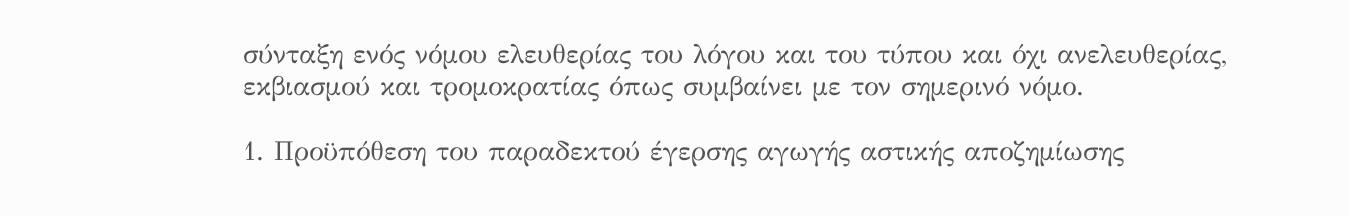σύνταξη ενός νόμου ελευθερίας του λόγου και του τύπου και όχι ανελευθερίας, εκβιασμού και τρομοκρατίας όπως συμβαίνει με τον σημερινό νόμο.

1. Προϋπόθεση του παραδεκτού έγερσης αγωγής αστικής αποζημίωσης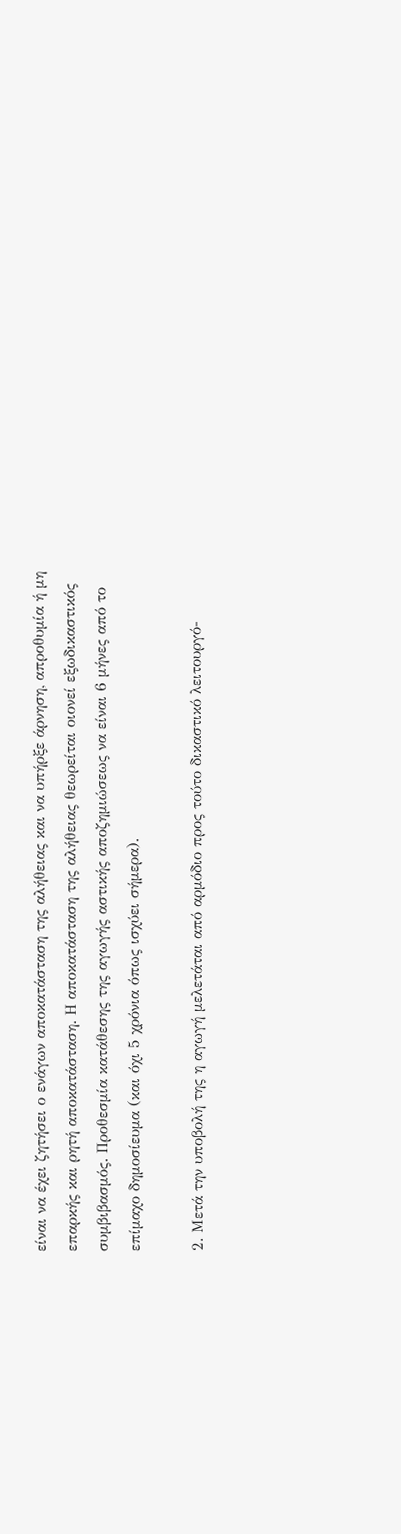είναι να έχει ζητήσει ο ενάγων αποκατάσταση της αλήθειας και να υπήρξε άρνηση, απροθυμία ή μη επαρκής και ρητή αποκατάσταση. Η αποκατάσταση της αλήθειας θεωρείται οιονεί εξωδικαστικός συμβιβασμός. Προθεσμία κατάθεσης της αγωγής αστικής αποζημιώσεως να είναι 6 μήνες από το επίμαχο δημοσίευμα (και όχι 5 χρόνια όπως ισχύει σήμερα).

2. Μετά την υποβολή της η αγωγή μελετάται από αρμόδιο προς τούτο δικαστικό λειτουργό-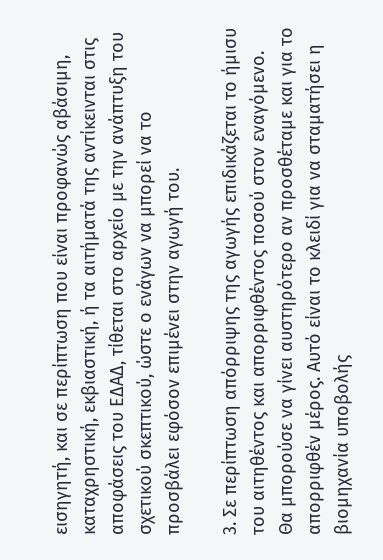εισηγητή, και σε περίπτωση που είναι προφανώς αβάσιμη, καταχρηστική, εκβιαστική, ή τα αιτήματά της αντίκεινται στις αποφάσεις του ΕΔΑΔ, τίθεται στο αρχείο με την ανάπτυξη του σχετικού σκεπτικού, ώστε ο ενάγων να μπορεί να το προσβάλει εφόσον επιμένει στην αγωγή του.

3. Σε περίπτωση απόρριψης της αγωγής επιδικάζεται το ήμισυ του αιτηθέντος και απορριφθέντος ποσού στον εναγόμενο. Θα μπορούσε να γίνει αυστηρότερο αν προσθέταμε και για το απορριφθέν μέρος. Αυτό είναι το κλειδί για να σταματήσει η βιομηχανία υποβολής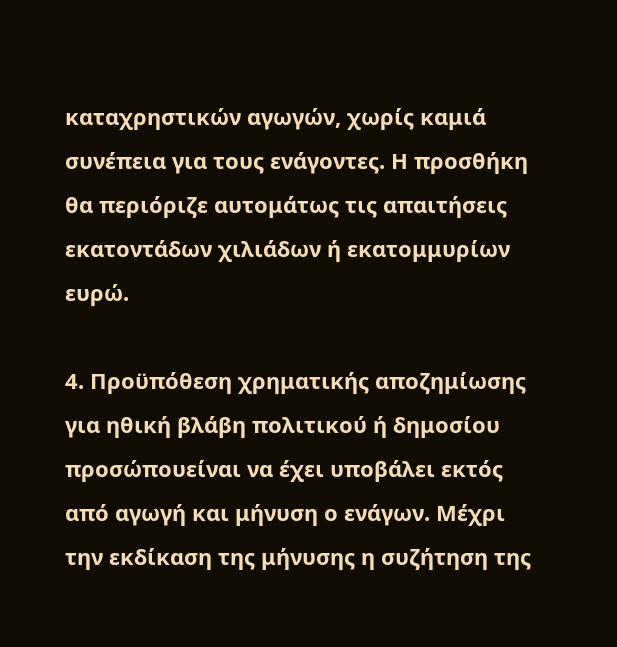καταχρηστικών αγωγών, χωρίς καμιά συνέπεια για τους ενάγοντες. Η προσθήκη θα περιόριζε αυτομάτως τις απαιτήσεις εκατοντάδων χιλιάδων ή εκατομμυρίων ευρώ.

4. Προϋπόθεση χρηματικής αποζημίωσης για ηθική βλάβη πολιτικού ή δημοσίου προσώπουείναι να έχει υποβάλει εκτός από αγωγή και μήνυση ο ενάγων. Μέχρι την εκδίκαση της μήνυσης η συζήτηση της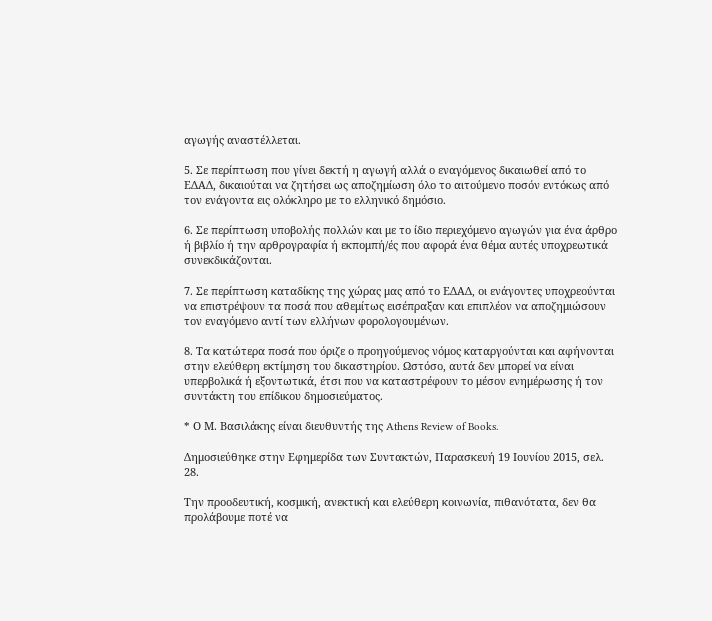αγωγής αναστέλλεται.

5. Σε περίπτωση που γίνει δεκτή η αγωγή αλλά ο εναγόμενος δικαιωθεί από το ΕΔΑΔ, δικαιούται να ζητήσει ως αποζημίωση όλο το αιτούμενο ποσόν εντόκως από τον ενάγοντα εις ολόκληρο με το ελληνικό δημόσιο.

6. Σε περίπτωση υποβολής πολλών και με το ίδιο περιεχόμενο αγωγών για ένα άρθρο ή βιβλίο ή την αρθρογραφία ή εκπομπή/ές που αφορά ένα θέμα αυτές υποχρεωτικά συνεκδικάζονται.

7. Σε περίπτωση καταδίκης της χώρας μας από το ΕΔΑΔ, οι ενάγοντες υποχρεούνται να επιστρέψουν τα ποσά που αθεμίτως εισέπραξαν και επιπλέον να αποζημιώσουν τον εναγόμενο αντί των ελλήνων φορολογουμένων.

8. Τα κατώτερα ποσά που όριζε ο προηγούμενος νόμος καταργούνται και αφήνονται στην ελεύθερη εκτίμηση του δικαστηρίου. Ωστόσο, αυτά δεν μπορεί να είναι υπερβολικά ή εξοντωτικά, έτσι που να καταστρέφουν το μέσον ενημέρωσης ή τον συντάκτη του επίδικου δημοσιεύματος.

* Ο Μ. Βασιλάκης είναι διευθυντής της Athens Review of Books.

Δημοσιεύθηκε στην Εφημερίδα των Συντακτών, Παρασκευή 19 Ιουνίου 2015, σελ. 28.

Την προοδευτική, κοσμική, ανεκτική και ελεύθερη κοινωνία, πιθανότατα, δεν θα προλάβουμε ποτέ να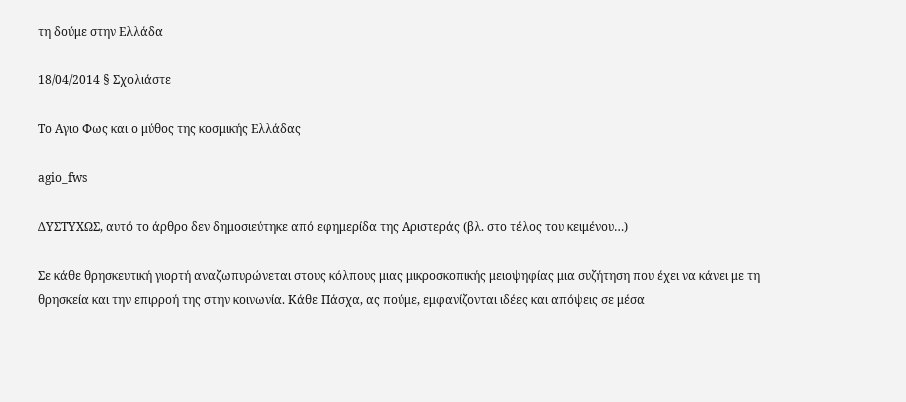τη δούμε στην Ελλάδα

18/04/2014 § Σχολιάστε

Το Αγιο Φως και ο μύθος της κοσμικής Ελλάδας

agio_fws

ΔΥΣΤΥΧΩΣ, αυτό το άρθρο δεν δημοσιεύτηκε από εφημερίδα της Αριστεράς (βλ. στο τέλος του κειμένου…)

Σε κάθε θρησκευτική γιορτή αναζωπυρώνεται στους κόλπους μιας μικροσκοπικής μειοψηφίας μια συζήτηση που έχει να κάνει με τη θρησκεία και την επιρροή της στην κοινωνία. Κάθε Πάσχα, ας πούμε, εμφανίζονται ιδέες και απόψεις σε μέσα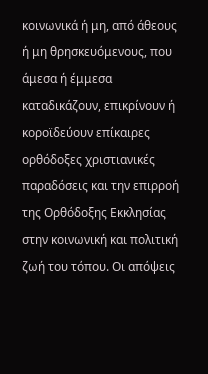κοινωνικά ή μη, από άθεους ή μη θρησκευόμενους, που άμεσα ή έμμεσα καταδικάζουν, επικρίνουν ή κοροϊδεύουν επίκαιρες ορθόδοξες χριστιανικές παραδόσεις και την επιρροή της Ορθόδοξης Εκκλησίας στην κοινωνική και πολιτική ζωή του τόπου. Οι απόψεις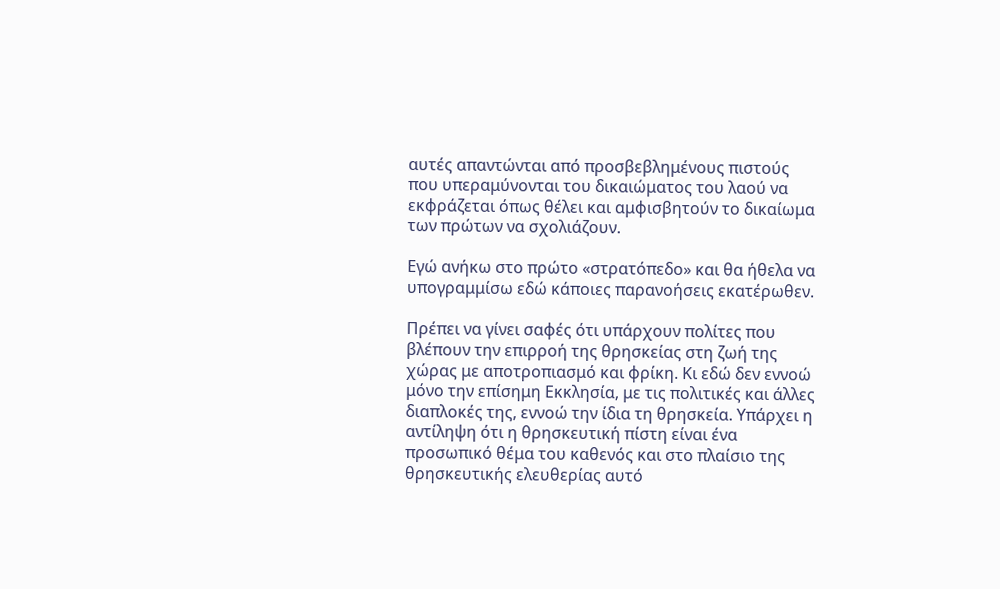αυτές απαντώνται από προσβεβλημένους πιστούς που υπεραμύνονται του δικαιώματος του λαού να εκφράζεται όπως θέλει και αμφισβητούν το δικαίωμα των πρώτων να σχολιάζουν.

Εγώ ανήκω στο πρώτο «στρατόπεδο» και θα ήθελα να υπογραμμίσω εδώ κάποιες παρανοήσεις εκατέρωθεν.

Πρέπει να γίνει σαφές ότι υπάρχουν πολίτες που βλέπουν την επιρροή της θρησκείας στη ζωή της χώρας με αποτροπιασμό και φρίκη. Κι εδώ δεν εννοώ μόνο την επίσημη Εκκλησία, με τις πολιτικές και άλλες διαπλοκές της, εννοώ την ίδια τη θρησκεία. Υπάρχει η αντίληψη ότι η θρησκευτική πίστη είναι ένα προσωπικό θέμα του καθενός και στο πλαίσιο της θρησκευτικής ελευθερίας αυτό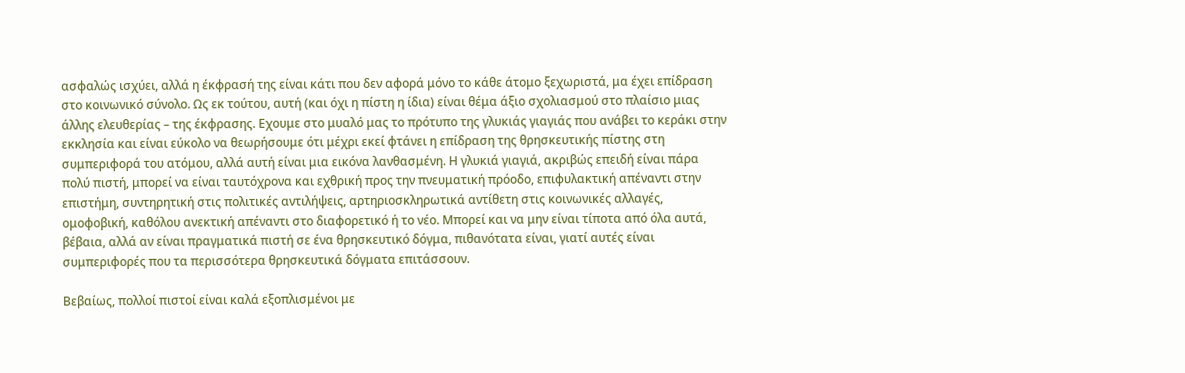ασφαλώς ισχύει, αλλά η έκφρασή της είναι κάτι που δεν αφορά μόνο το κάθε άτομο ξεχωριστά, μα έχει επίδραση στο κοινωνικό σύνολο. Ως εκ τούτου, αυτή (και όχι η πίστη η ίδια) είναι θέμα άξιο σχολιασμού στο πλαίσιο μιας άλλης ελευθερίας – της έκφρασης. Εχουμε στο μυαλό μας το πρότυπο της γλυκιάς γιαγιάς που ανάβει το κεράκι στην εκκλησία και είναι εύκολο να θεωρήσουμε ότι μέχρι εκεί φτάνει η επίδραση της θρησκευτικής πίστης στη συμπεριφορά του ατόμου, αλλά αυτή είναι μια εικόνα λανθασμένη. Η γλυκιά γιαγιά, ακριβώς επειδή είναι πάρα πολύ πιστή, μπορεί να είναι ταυτόχρονα και εχθρική προς την πνευματική πρόοδο, επιφυλακτική απέναντι στην επιστήμη, συντηρητική στις πολιτικές αντιλήψεις, αρτηριοσκληρωτικά αντίθετη στις κοινωνικές αλλαγές, ομοφοβική, καθόλου ανεκτική απέναντι στο διαφορετικό ή το νέο. Μπορεί και να μην είναι τίποτα από όλα αυτά, βέβαια, αλλά αν είναι πραγματικά πιστή σε ένα θρησκευτικό δόγμα, πιθανότατα είναι, γιατί αυτές είναι συμπεριφορές που τα περισσότερα θρησκευτικά δόγματα επιτάσσουν.

Βεβαίως, πολλοί πιστοί είναι καλά εξοπλισμένοι με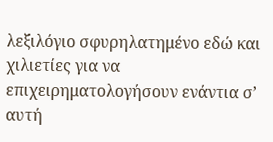λεξιλόγιο σφυρηλατημένο εδώ και χιλιετίες για να επιχειρηματολογήσουν ενάντια σ’ αυτή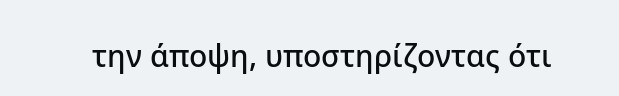την άποψη, υποστηρίζοντας ότι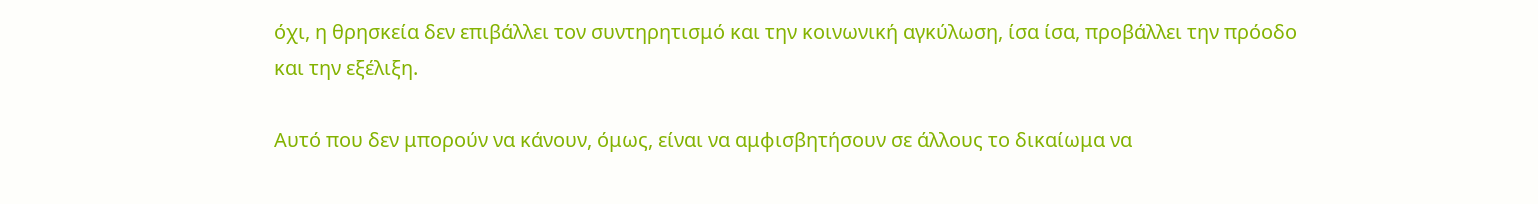όχι, η θρησκεία δεν επιβάλλει τον συντηρητισμό και την κοινωνική αγκύλωση, ίσα ίσα, προβάλλει την πρόοδο και την εξέλιξη.

Αυτό που δεν μπορούν να κάνουν, όμως, είναι να αμφισβητήσουν σε άλλους το δικαίωμα να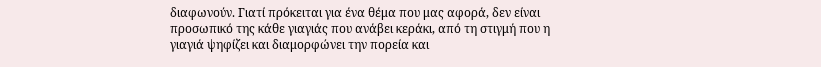διαφωνούν. Γιατί πρόκειται για ένα θέμα που μας αφορά, δεν είναι προσωπικό της κάθε γιαγιάς που ανάβει κεράκι, από τη στιγμή που η γιαγιά ψηφίζει και διαμορφώνει την πορεία και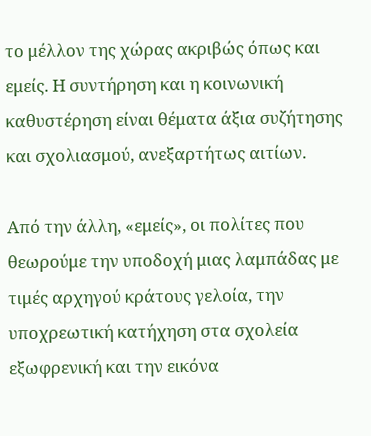το μέλλον της χώρας ακριβώς όπως και εμείς. Η συντήρηση και η κοινωνική καθυστέρηση είναι θέματα άξια συζήτησης και σχολιασμού, ανεξαρτήτως αιτίων.

Από την άλλη, «εμείς», οι πολίτες που θεωρούμε την υποδοχή μιας λαμπάδας με τιμές αρχηγού κράτους γελοία, την υποχρεωτική κατήχηση στα σχολεία εξωφρενική και την εικόνα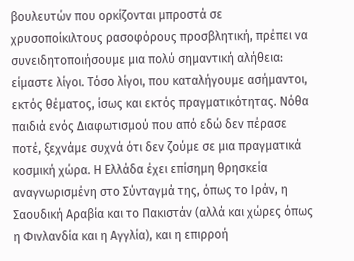βουλευτών που ορκίζονται μπροστά σε χρυσοποίκιλτους ρασοφόρους προσβλητική, πρέπει να συνειδητοποιήσουμε μια πολύ σημαντική αλήθεια: είμαστε λίγοι. Τόσο λίγοι, που καταλήγουμε ασήμαντοι, εκτός θέματος, ίσως και εκτός πραγματικότητας. Νόθα παιδιά ενός Διαφωτισμού που από εδώ δεν πέρασε ποτέ, ξεχνάμε συχνά ότι δεν ζούμε σε μια πραγματικά κοσμική χώρα. Η Ελλάδα έχει επίσημη θρησκεία αναγνωρισμένη στο Σύνταγμά της, όπως το Ιράν, η Σαουδική Αραβία και το Πακιστάν (αλλά και χώρες όπως η Φινλανδία και η Αγγλία), και η επιρροή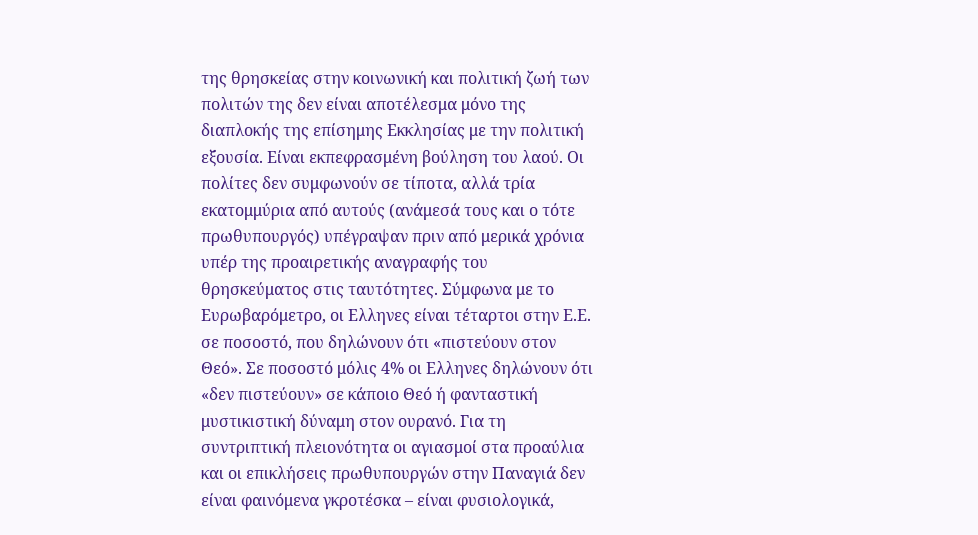της θρησκείας στην κοινωνική και πολιτική ζωή των πολιτών της δεν είναι αποτέλεσμα μόνο της διαπλοκής της επίσημης Εκκλησίας με την πολιτική εξουσία. Είναι εκπεφρασμένη βούληση του λαού. Οι πολίτες δεν συμφωνούν σε τίποτα, αλλά τρία εκατομμύρια από αυτούς (ανάμεσά τους και ο τότε πρωθυπουργός) υπέγραψαν πριν από μερικά χρόνια υπέρ της προαιρετικής αναγραφής του θρησκεύματος στις ταυτότητες. Σύμφωνα με το Ευρωβαρόμετρο, οι Ελληνες είναι τέταρτοι στην Ε.Ε. σε ποσοστό, που δηλώνουν ότι «πιστεύουν στον Θεό». Σε ποσοστό μόλις 4% οι Ελληνες δηλώνουν ότι «δεν πιστεύουν» σε κάποιο Θεό ή φανταστική μυστικιστική δύναμη στον ουρανό. Για τη συντριπτική πλειονότητα οι αγιασμοί στα προαύλια και οι επικλήσεις πρωθυπουργών στην Παναγιά δεν είναι φαινόμενα γκροτέσκα – είναι φυσιολογικά,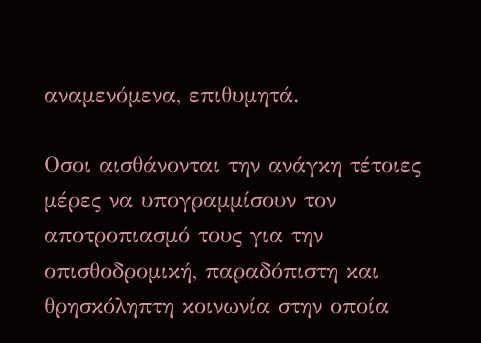αναμενόμενα, επιθυμητά.

Οσοι αισθάνονται την ανάγκη τέτοιες μέρες να υπογραμμίσουν τον αποτροπιασμό τους για την οπισθοδρομική, παραδόπιστη και θρησκόληπτη κοινωνία στην οποία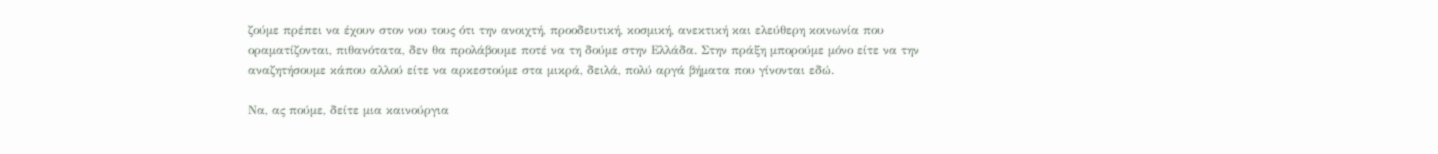ζούμε πρέπει να έχουν στον νου τους ότι την ανοιχτή, προοδευτική, κοσμική, ανεκτική και ελεύθερη κοινωνία που οραματίζονται, πιθανότατα, δεν θα προλάβουμε ποτέ να τη δούμε στην Ελλάδα. Στην πράξη μπορούμε μόνο είτε να την αναζητήσουμε κάπου αλλού είτε να αρκεστούμε στα μικρά, δειλά, πολύ αργά βήματα που γίνονται εδώ.

Να, ας πούμε, δείτε μια καινούργια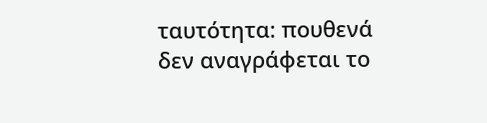ταυτότητα: πουθενά δεν αναγράφεται το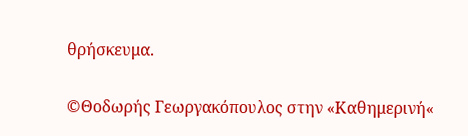θρήσκευμα.

©Θοδωρής Γεωργακόπουλος στην «Καθημερινή«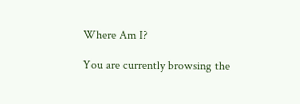Where Am I?

You are currently browsing the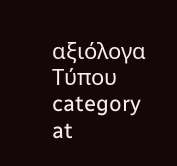αξιόλογα Τύπου category at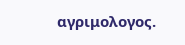αγριμολογος.